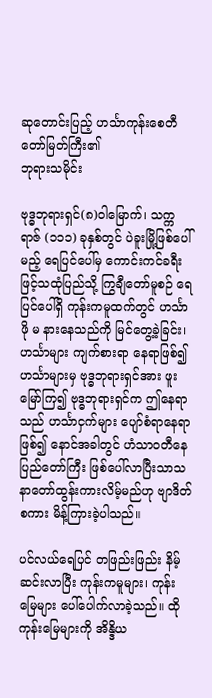ဆုတောင်းပြည့် ဟင်္သာကုန်းစေတီတော်မြတ်ကြီး၏
ဘုရားသမိုင်း

ဗုဒ္ဓဘုရားရှင်(၈)ဝါမြောက်၊ သက္ကရာဇ် (၁၁၁) ခုနှစ်တွင် ပဲခူးမြို့ဖြစ်ပေါ်မည့် ရေပြင်ပေါ်မှ ကောင်းကင်ခရီးဖြင့်သထုံပြည်သို့ ကြွချီတော်မူစဉ် ရေပြင်ပေါ်ရှိ ကုန်းကမူထက်တွင် ဟင်္သာ ဖို မ နားနေသည်ကို မြင်တွေ့ခဲ့ခြင်း၊ ဟင်္သာများ ကျက်စားရာ နေရာဖြစ်၍ ဟင်္သာများမှ ဗုဒ္ဓဘုရားရှင်အား ဖူးမြော်ကြ၍ ဗုဒ္ဓဘုရားရှင်က ဤနေရာသည် ဟင်္သာငှက်များ ပျော်စံရာနေရာဖြစ်၍ နောင်အခါတွင် ဟံသာဝတီနေပြည်တော်ကြီး ဖြစ်ပေါ်လာပြီးသာသနာတော်ထွန်းကားလိမ့်မည်ဟု ဗျာဒိတ်စကား မိန့်ကြားခဲ့ပါသည်။

ပင်လယ်ရေပြင် တဖြည်းဖြည်း နိမ့်ဆင်းလာပြီး ကုန်းကမူများ၊ ကုန်းမြေများ ပေါ်ပေါက်လာခဲ့သည်။ ထိုကုန်းမြေများကို အိန္ဒိယ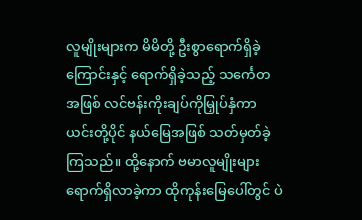လူမျိုးများက မိမိတို့ ဦးစွာရောက်ရှိခဲ့ကြောင်းနှင့် ရောက်ရှိခဲ့သည့် သင်္ကေတအဖြစ် လင်ဗန်းကိုးချပ်ကိုမြှုပ်နှံကာ ယင်းတို့ပိုင် နယ်မြေအဖြစ် သတ်မှတ်ခဲ့ကြသည်။ ထို့နောက် ဗမာလူမျိုးများ ရောက်ရှိလာခဲ့ကာ ထိုကုန်းမြေပေါ်တွင် ပဲ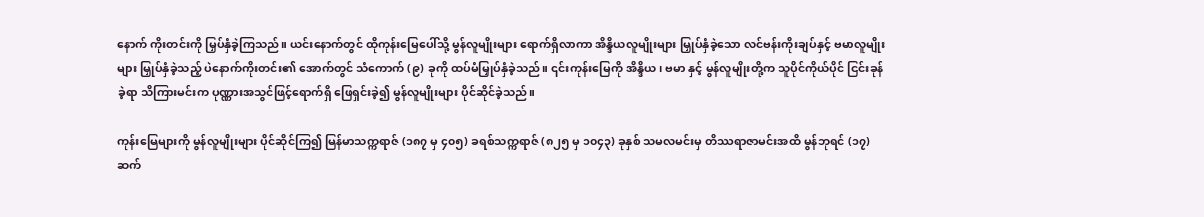နောက် ကိုးတင်းကို မြှပ်နှံခဲ့ကြသည်။ ယင်းနောက်တွင် ထိုကုန်းမြေပေါ်သို့ မွန်လူမျိုးများ ရောက်ရှိလာကာ အိန္ဒိယလူမျိုးများ မြှုပ်နှံခဲ့သော လင်ဗန်းကိုးချပ်နှင့် ဗမာလူမျိုးများ မြှုပ်နှံခဲ့သည့် ပဲနောက်ကိုးတင်း၏ အောက်တွင် သံကောက် (၉) ခုကို ထပ်မံမြှုပ်နှံခဲ့သည်။ ၎င်းကုန်းမြေကို အိန္ဒိယ၊ ဗမာ နှင့် မွန်လူမျိုးတို့က သူပိုင်ကိုယ်ပိုင် ငြင်းခုန်ခဲ့ရာ သိကြားမင်းက ပုဏ္ဏားအသွင်ဖြင့်ရောက်ရှိ ဖြေရှင်းခဲ့၍ မွန်လူမျိုးများ ပိုင်ဆိုင်ခဲ့သည်။

ကုန်းမြေများကို မွန်လူမျိုးများ ပိုင်ဆိုင်ကြ၍ မြန်မာသက္ကရာဇ် (၁၈၇ မှ ၄၀၅) ခရစ်သက္ကရာဇ် (၈၂၅ မှ ၁၀၄၃) ခုနှစ် သမလမင်းမှ တိဿရာဇာမင်းအထိ မွန်ဘုရင် (၁၇) ဆက်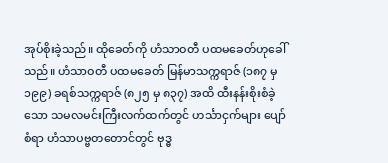အုပ်စိုးခဲ့သည်။ ထိုခေတ်ကို ဟံသာဝတီ ပထမခေတ်ဟုခေါ်သည်။ ဟံသာဝတီ ပထမခေတ် မြန်မာသက္ကရာဇ် (၁၈၇ မှ ၁၉၉) ခရစ်သက္ကရာဇ် (၈၂၅ မှ ၈၃၇) အထိ ထီးနန်းစိုးစံခဲ့သော သမလမင်းကြီးလက်ထက်တွင် ဟင်္သာငှက်များ ပျော်စံရာ ဟံသာပဗ္ဗတတောင်တွင် ဗုဒ္ဓ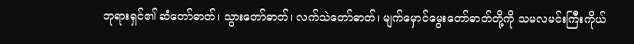ဘုရားရှင်၏ ဆံတော်ဓာတ်၊ သွားတော်ဓာတ်၊ လက်သဲတော်ဓာတ်၊ မျက်မှောင်မွေးတော်ဓာတ်တို့ကို သမလမင်းကြီးကိုယ်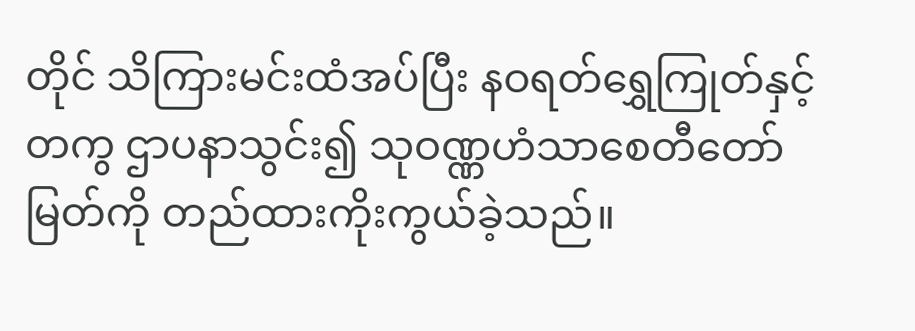တိုင် သိကြားမင်းထံအပ်ပြီး နဝရတ်ရွှေကြုတ်နှင့်တကွ ဌာပနာသွင်း၍ သုဝဏ္ဏဟံသာစေတီတော်မြတ်ကို တည်ထားကိုးကွယ်ခဲ့သည်။